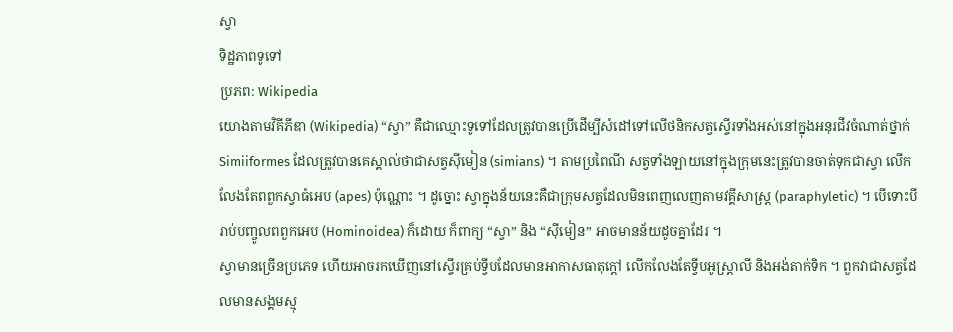ស្វា
ទិដ្ឋភាពទូទៅ
ប្រភព: Wikipedia
យោងតាមវិគីភីឌា (Wikipedia) “ស្វា” គឺជាឈ្មោះទូទៅដែលត្រូវបានប្រើដើម្បីសំដៅទៅលើថនិកសត្វស្ទើរទាំងអស់នៅក្នុងអនុរជីវចំណាត់ថ្នាក់ Simiiformes ដែលត្រូវបានគេស្គាល់ថាជាសត្វស៊ីមៀន (simians) ។ តាមប្រពៃណី សត្វទាំងឡាយនៅក្នុងក្រុមនេះត្រូវបានចាត់ទុកជាស្វា លើកលែងតែពពួកស្វាធំអេប (apes) ប៉ុណ្ណោះ ។ ដូច្នោះ ស្វាក្នុងន័យនេះគឺជាក្រុមសត្វដែលមិនពេញលេញតាមវគ្គីសាស្ត្រ (paraphyletic) ។ បើទោះបីរាប់បញ្ចូលពពួកអេប (Hominoidea) ក៏ដោយ ក៏ពាក្យ “ស្វា” និង “ស៊ីមៀន” អាចមានន័យដូចគ្នាដែរ ។
ស្វាមានច្រើនប្រភេទ ហើយអាចរកឃើញនៅស្ទើរគ្រប់ទ្វីបដែលមានអាកាសធាតុក្តៅ លើកលែងតែទ្វីបអូស្ត្រាលី និងអង់តាក់ទិក ។ ពួកវាជាសត្វដែលមានសង្គមស្មុ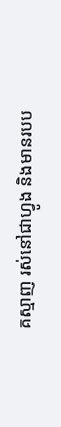គស្មាញ រស់នៅជាហ្វូង និងមានរបប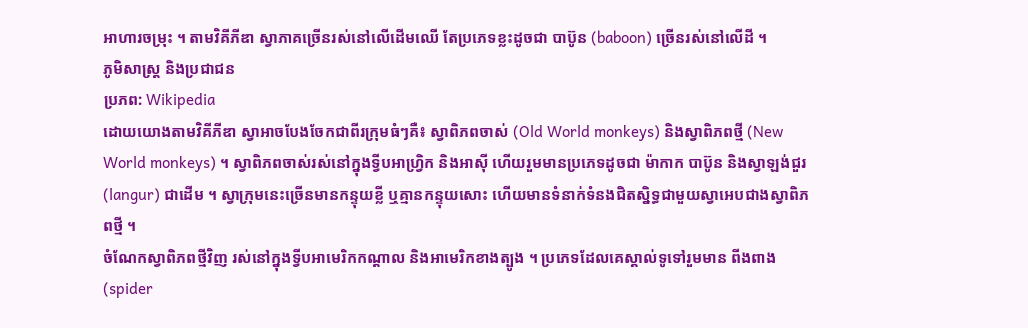អាហារចម្រុះ ។ តាមវិគីភីឌា ស្វាភាគច្រើនរស់នៅលើដើមឈើ តែប្រភេទខ្លះដូចជា បាប៊ូន (baboon) ច្រើនរស់នៅលើដី ។
ភូមិសាស្ត្រ និងប្រជាជន
ប្រភព: Wikipedia
ដោយយោងតាមវិគីភីឌា ស្វាអាចបែងចែកជាពីរក្រុមធំៗគឺ៖ ស្វាពិភពចាស់ (Old World monkeys) និងស្វាពិភពថ្មី (New World monkeys) ។ ស្វាពិភពចាស់រស់នៅក្នុងទ្វីបអាហ្វ្រិក និងអាស៊ី ហើយរួមមានប្រភេទដូចជា ម៉ាកាក បាប៊ូន និងស្វាឡង់ជួរ (langur) ជាដើម ។ ស្វាក្រុមនេះច្រើនមានកន្ទុយខ្លី ឬគ្មានកន្ទុយសោះ ហើយមានទំនាក់ទំនងជិតស្និទ្ធជាមួយស្វាអេបជាងស្វាពិភពថ្មី ។
ចំណែកស្វាពិភពថ្មីវិញ រស់នៅក្នុងទ្វីបអាមេរិកកណ្តាល និងអាមេរិកខាងត្បូង ។ ប្រភេទដែលគេស្គាល់ទូទៅរួមមាន ពីងពាង (spider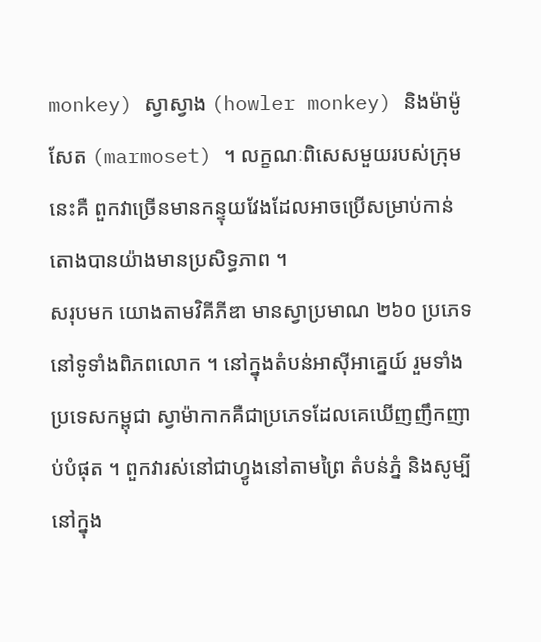monkey) ស្វាស្វាង (howler monkey) និងម៉ាម៉ូសែត (marmoset) ។ លក្ខណៈពិសេសមួយរបស់ក្រុមនេះគឺ ពួកវាច្រើនមានកន្ទុយវែងដែលអាចប្រើសម្រាប់កាន់តោងបានយ៉ាងមានប្រសិទ្ធភាព ។
សរុបមក យោងតាមវិគីភីឌា មានស្វាប្រមាណ ២៦០ ប្រភេទនៅទូទាំងពិភពលោក ។ នៅក្នុងតំបន់អាស៊ីអាគ្នេយ៍ រួមទាំងប្រទេសកម្ពុជា ស្វាម៉ាកាកគឺជាប្រភេទដែលគេឃើញញឹកញាប់បំផុត ។ ពួកវារស់នៅជាហ្វូងនៅតាមព្រៃ តំបន់ភ្នំ និងសូម្បីនៅក្នុង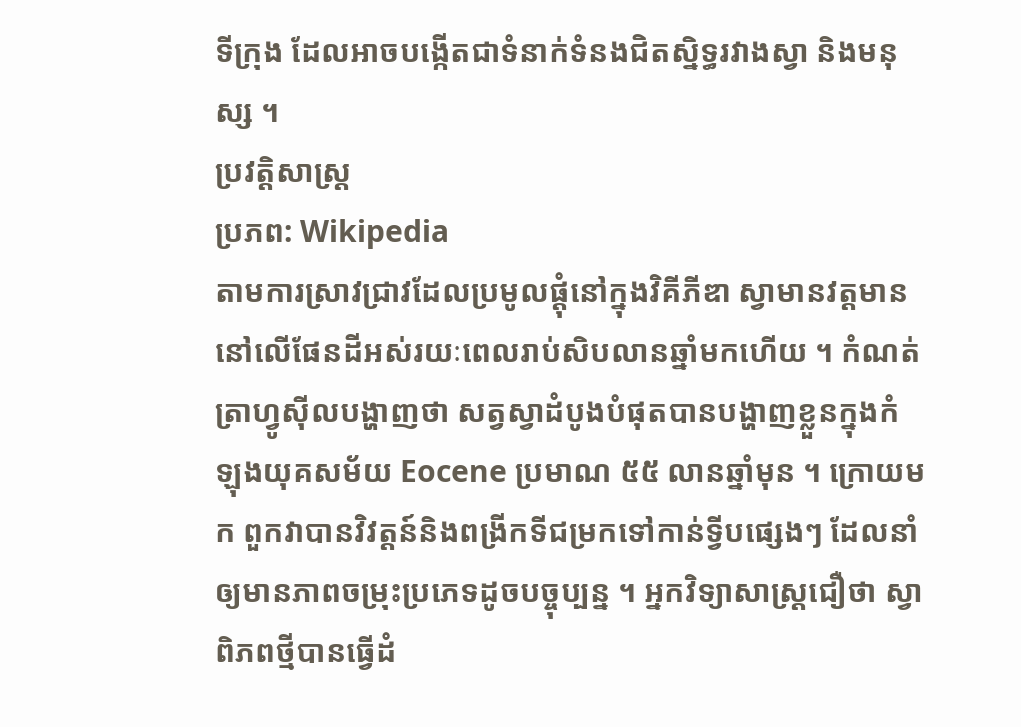ទីក្រុង ដែលអាចបង្កើតជាទំនាក់ទំនងជិតស្និទ្ធរវាងស្វា និងមនុស្ស ។
ប្រវត្តិសាស្ត្រ
ប្រភព: Wikipedia
តាមការស្រាវជ្រាវដែលប្រមូលផ្តុំនៅក្នុងវិគីភីឌា ស្វាមានវត្តមាននៅលើផែនដីអស់រយៈពេលរាប់សិបលានឆ្នាំមកហើយ ។ កំណត់ត្រាហ្វូស៊ីលបង្ហាញថា សត្វស្វាដំបូងបំផុតបានបង្ហាញខ្លួនក្នុងកំឡុងយុគសម័យ Eocene ប្រមាណ ៥៥ លានឆ្នាំមុន ។ ក្រោយមក ពួកវាបានវិវត្តន៍និងពង្រីកទីជម្រកទៅកាន់ទ្វីបផ្សេងៗ ដែលនាំឲ្យមានភាពចម្រុះប្រភេទដូចបច្ចុប្បន្ន ។ អ្នកវិទ្យាសាស្ត្រជឿថា ស្វាពិភពថ្មីបានធ្វើដំ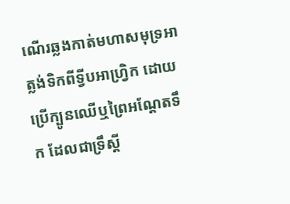ណើរឆ្លងកាត់មហាសមុទ្រអាត្លង់ទិកពីទ្វីបអាហ្វ្រិក ដោយប្រើក្បូនឈើឬព្រៃអណ្តែតទឹក ដែលជាទ្រឹស្តី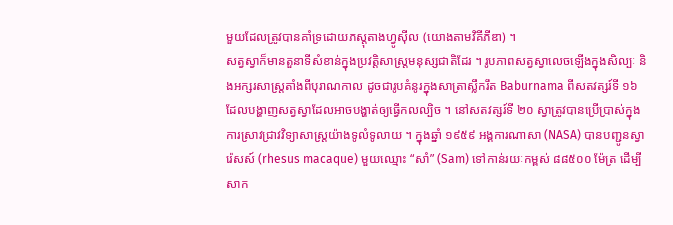មួយដែលត្រូវបានគាំទ្រដោយភស្តុតាងហ្វូស៊ីល (យោងតាមវិគីភីឌា) ។
សត្វស្វាក៏មានតួនាទីសំខាន់ក្នុងប្រវត្តិសាស្ត្រមនុស្សជាតិដែរ ។ រូបភាពសត្វស្វាលេចឡើងក្នុងសិល្បៈ និងអក្សរសាស្ត្រតាំងពីបុរាណកាល ដូចជារូបគំនូរក្នុងសាត្រាស្លឹករឹត Baburnama ពីសតវត្សរ៍ទី ១៦ ដែលបង្ហាញសត្វស្វាដែលអាចបង្ហាត់ឲ្យធ្វើកលល្បិច ។ នៅសតវត្សរ៍ទី ២០ ស្វាត្រូវបានប្រើប្រាស់ក្នុងការស្រាវជ្រាវវិទ្យាសាស្ត្រយ៉ាងទូលំទូលាយ ។ ក្នុងឆ្នាំ ១៩៥៩ អង្គការណាសា (NASA) បានបញ្ជូនស្វារ៉េសស៍ (rhesus macaque) មួយឈ្មោះ “សាំ” (Sam) ទៅកាន់រយៈកម្ពស់ ៨៨៥០០ ម៉ែត្រ ដើម្បីសាក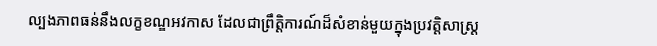ល្បងភាពធន់នឹងលក្ខខណ្ឌអវកាស ដែលជាព្រឹត្តិការណ៍ដ៏សំខាន់មួយក្នុងប្រវត្តិសាស្ត្រ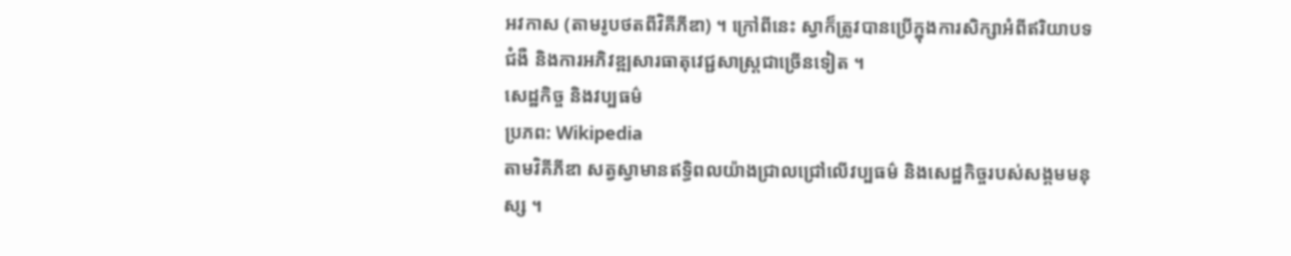អវកាស (តាមរូបថតពីវិគីភីឌា) ។ ក្រៅពីនេះ ស្វាក៏ត្រូវបានប្រើក្នុងការសិក្សាអំពីឥរិយាបទ ជំងឺ និងការអភិវឌ្ឍសារធាតុវេជ្ជសាស្ត្រជាច្រើនទៀត ។
សេដ្ឋកិច្ច និងវប្បធម៌
ប្រភព: Wikipedia
តាមវិគីភីឌា សត្វស្វាមានឥទ្ធិពលយ៉ាងជ្រាលជ្រៅលើវប្បធម៌ និងសេដ្ឋកិច្ចរបស់សង្គមមនុស្ស ។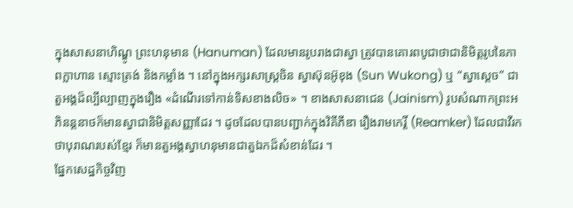ក្នុងសាសនាហិណ្ឌូ ព្រះហនុមាន (Hanuman) ដែលមានរូបរាងជាស្វា ត្រូវបានគោរពបូជាថាជានិមិត្តរូបនៃភាពក្លាហាន ស្មោះត្រង់ និងកម្លាំង ។ នៅក្នុងអក្សរសាស្ត្រចិន ស្វាស៊ុនអ៊ូខុង (Sun Wukong) ឬ “ស្វាស្តេច” ជាតួអង្គដ៏ល្បីល្បាញក្នុងរឿង «ដំណើរទៅកាន់ទិសខាងលិច» ។ ខាងសាសនាជេន (Jainism) រូបសំណាកព្រះអភិនន្តនាថក៏មានស្វាជានិមិត្តសញ្ញាដែរ ។ ដូចដែលបានបញ្ជាក់ក្នុងវិគីភីឌា រឿងរាមកេរ្តិ៍ (Reamker) ដែលជាវីរកថាបុរាណរបស់ខ្មែរ ក៏មានតួអង្គស្វាហនុមានជាតួឯកដ៏សំខាន់ដែរ ។
ផ្នែកសេដ្ឋកិច្ចវិញ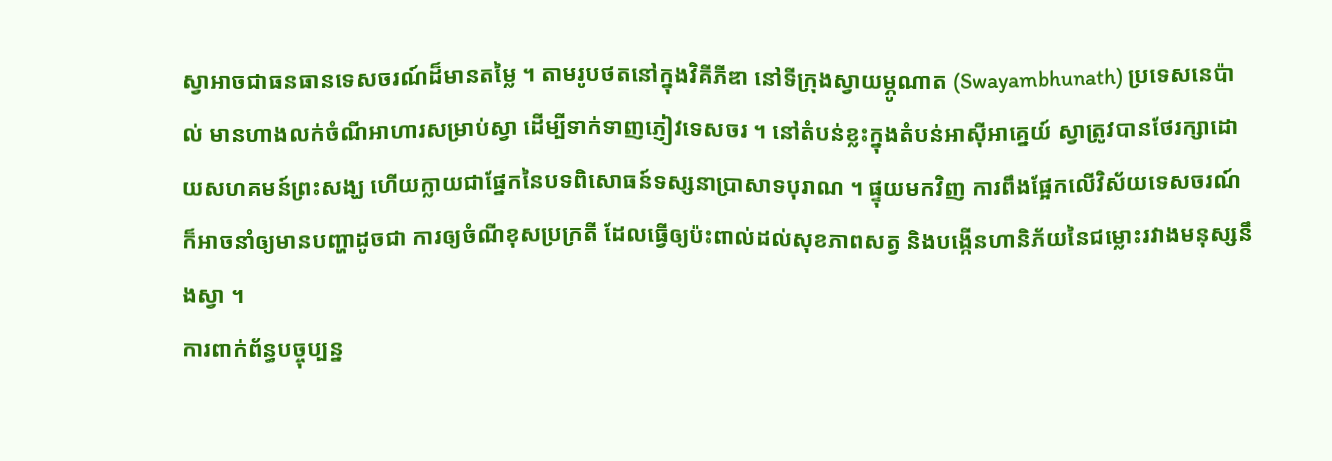ស្វាអាចជាធនធានទេសចរណ៍ដ៏មានតម្លៃ ។ តាមរូបថតនៅក្នុងវិគីភីឌា នៅទីក្រុងស្វាយម្ភូណាត (Swayambhunath) ប្រទេសនេប៉ាល់ មានហាងលក់ចំណីអាហារសម្រាប់ស្វា ដើម្បីទាក់ទាញភ្ញៀវទេសចរ ។ នៅតំបន់ខ្លះក្នុងតំបន់អាស៊ីអាគ្នេយ៍ ស្វាត្រូវបានថែរក្សាដោយសហគមន៍ព្រះសង្ឃ ហើយក្លាយជាផ្នែកនៃបទពិសោធន៍ទស្សនាប្រាសាទបុរាណ ។ ផ្ទុយមកវិញ ការពឹងផ្អែកលើវិស័យទេសចរណ៍ក៏អាចនាំឲ្យមានបញ្ហាដូចជា ការឲ្យចំណីខុសប្រក្រតី ដែលធ្វើឲ្យប៉ះពាល់ដល់សុខភាពសត្វ និងបង្កើនហានិភ័យនៃជម្លោះរវាងមនុស្សនឹងស្វា ។
ការពាក់ព័ន្ធបច្ចុប្បន្ន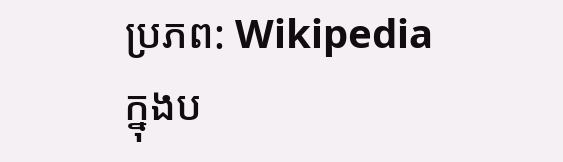ប្រភព: Wikipedia
ក្នុងប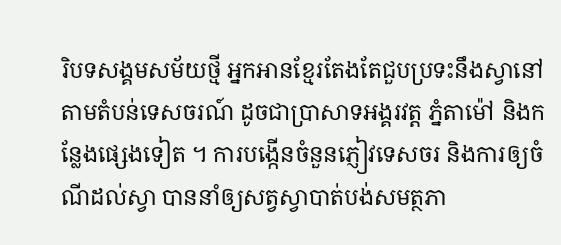រិបទសង្គមសម័យថ្មី អ្នកអានខ្មែរតែងតែជួបប្រទះនឹងស្វានៅតាមតំបន់ទេសចរណ៍ ដូចជាប្រាសាទអង្គរវត្ត ភ្នំតាម៉ៅ និងកន្លែងផ្សេងទៀត ។ ការបង្កើនចំនួនភ្ញៀវទេសចរ និងការឲ្យចំណីដល់ស្វា បាននាំឲ្យសត្វស្វាបាត់បង់សមត្ថភា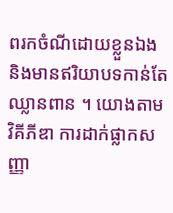ពរកចំណីដោយខ្លួនឯង និងមានឥរិយាបទកាន់តែឈ្លានពាន ។ យោងតាមវិគីភីឌា ការដាក់ផ្លាកសញ្ញា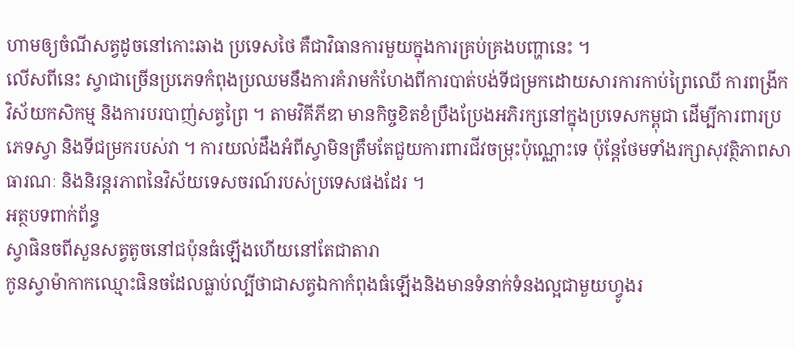ហាមឲ្យចំណីសត្វដូចនៅកោះឆាង ប្រទេសថៃ គឺជាវិធានការមួយក្នុងការគ្រប់គ្រងបញ្ហានេះ ។
លើសពីនេះ ស្វាជាច្រើនប្រភេទកំពុងប្រឈមនឹងការគំរាមកំហែងពីការបាត់បង់ទីជម្រកដោយសារការកាប់ព្រៃឈើ ការពង្រីកវិស័យកសិកម្ម និងការបរបាញ់សត្វព្រៃ ។ តាមវិគីភីឌា មានកិច្ចខិតខំប្រឹងប្រែងអភិរក្សនៅក្នុងប្រទេសកម្ពុជា ដើម្បីការពារប្រភេទស្វា និងទីជម្រករបស់វា ។ ការយល់ដឹងអំពីស្វាមិនត្រឹមតែជួយការពារជីវចម្រុះប៉ុណ្ណោះទេ ប៉ុន្តែថែមទាំងរក្សាសុវត្ថិភាពសាធារណៈ និងនិរន្តរភាពនៃវិស័យទេសចរណ៍របស់ប្រទេសផងដែរ ។
អត្ថបទពាក់ព័ន្ធ
ស្វាផិនចពីសួនសត្វតូចនៅជប៉ុនធំឡើងហើយនៅតែជាតារា
កូនស្វាម៉ាកាកឈ្មោះផិនចដែលធ្លាប់ល្បីថាជាសត្វឯកាកំពុងធំឡើងនិងមានទំនាក់ទំនងល្អជាមួយហ្វូងរ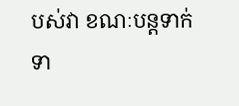បស់វា ខណៈបន្តទាក់ទា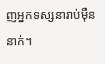ញអ្នកទស្សនារាប់ម៉ឺននាក់។